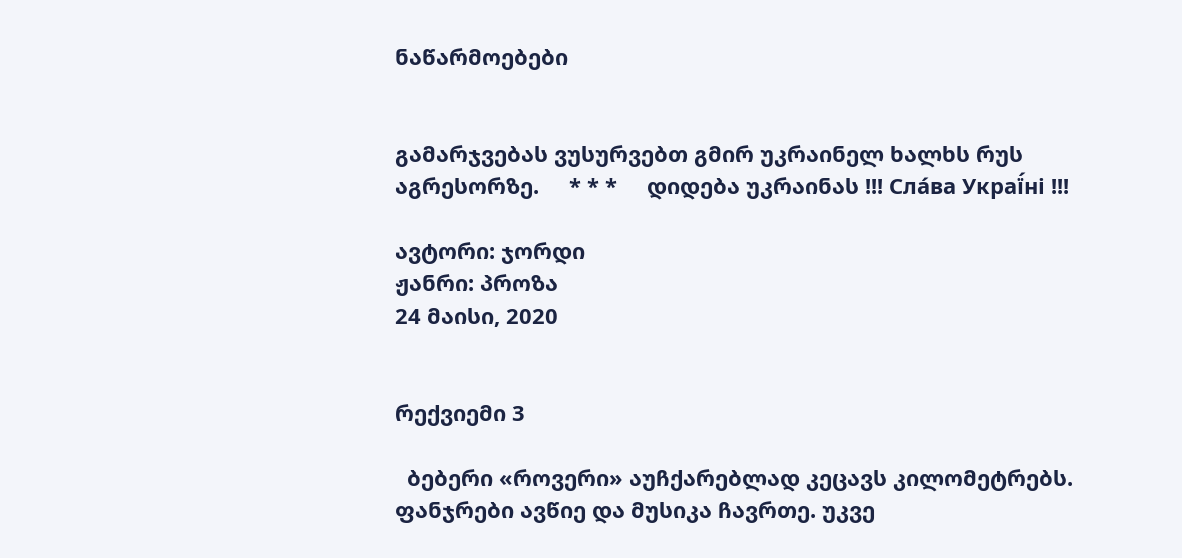ნაწარმოებები


გამარჯვებას ვუსურვებთ გმირ უკრაინელ ხალხს რუს აგრესორზე.     * * *     დიდება უკრაინას !!! Сла́ва Украї́ні !!!

ავტორი: ჯორდი
ჟანრი: პროზა
24 მაისი, 2020


რექვიემი 3

  ბებერი «როვერი» აუჩქარებლად კეცავს კილომეტრებს. ფანჯრები ავწიე და მუსიკა ჩავრთე. უკვე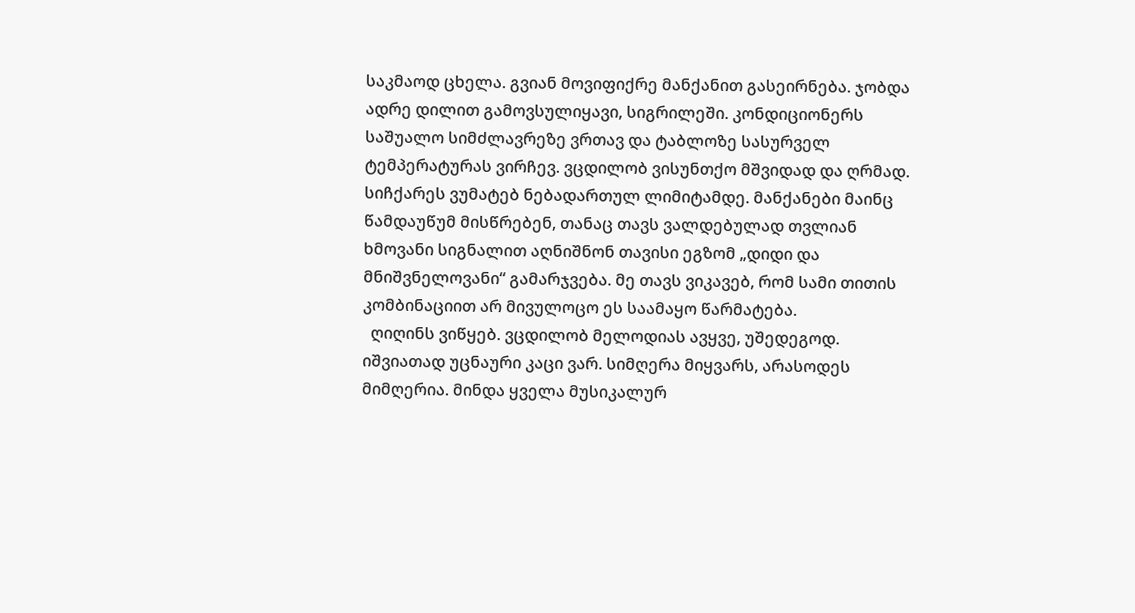საკმაოდ ცხელა. გვიან მოვიფიქრე მანქანით გასეირნება. ჯობდა ადრე დილით გამოვსულიყავი, სიგრილეში. კონდიციონერს საშუალო სიმძლავრეზე ვრთავ და ტაბლოზე სასურველ ტემპერატურას ვირჩევ. ვცდილობ ვისუნთქო მშვიდად და ღრმად.  სიჩქარეს ვუმატებ ნებადართულ ლიმიტამდე. მანქანები მაინც წამდაუწუმ მისწრებენ, თანაც თავს ვალდებულად თვლიან ხმოვანი სიგნალით აღნიშნონ თავისი ეგზომ „დიდი და მნიშვნელოვანი“ გამარჯვება. მე თავს ვიკავებ, რომ სამი თითის კომბინაციით არ მივულოცო ეს საამაყო წარმატება.
  ღიღინს ვიწყებ. ვცდილობ მელოდიას ავყვე, უშედეგოდ.
იშვიათად უცნაური კაცი ვარ. სიმღერა მიყვარს, არასოდეს მიმღერია. მინდა ყველა მუსიკალურ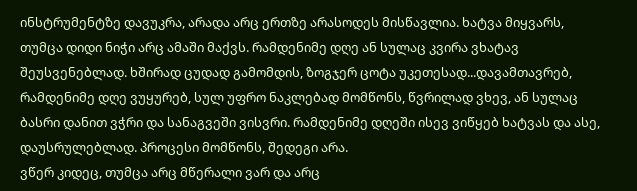ინსტრუმენტზე დავუკრა, არადა არც ერთზე არასოდეს მისწავლია. ხატვა მიყვარს,  თუმცა დიდი ნიჭი არც ამაში მაქვს. რამდენიმე დღე ან სულაც კვირა ვხატავ შეუსვენებლად. ხშირად ცუდად გამომდის, ზოგჯერ ცოტა უკეთესად...დავამთავრებ, რამდენიმე დღე ვუყურებ, სულ უფრო ნაკლებად მომწონს, წვრილად ვხევ, ან სულაც ბასრი დანით ვჭრი და სანაგვეში ვისვრი. რამდენიმე დღეში ისევ ვიწყებ ხატვას და ასე, დაუსრულებლად. პროცესი მომწონს, შედეგი არა.
ვწერ კიდეც, თუმცა არც მწერალი ვარ და არც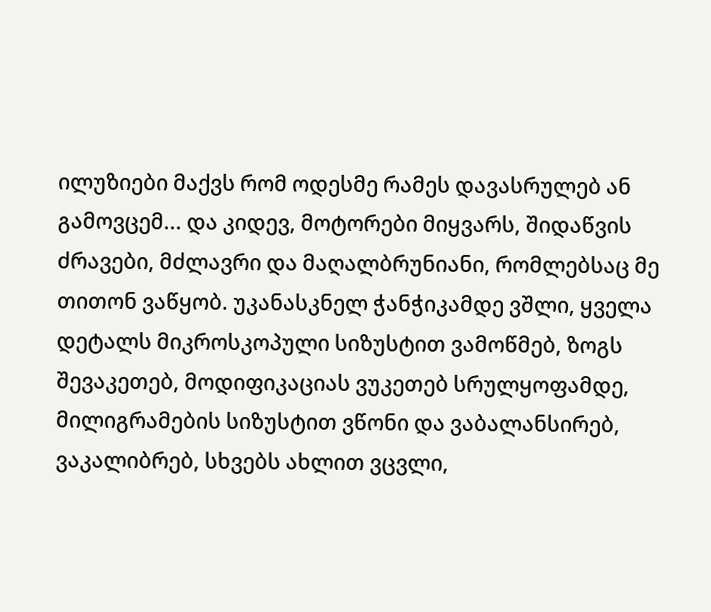ილუზიები მაქვს რომ ოდესმე რამეს დავასრულებ ან გამოვცემ... და კიდევ, მოტორები მიყვარს, შიდაწვის ძრავები, მძლავრი და მაღალბრუნიანი, რომლებსაც მე თითონ ვაწყობ. უკანასკნელ ჭანჭიკამდე ვშლი, ყველა დეტალს მიკროსკოპული სიზუსტით ვამოწმებ, ზოგს შევაკეთებ, მოდიფიკაციას ვუკეთებ სრულყოფამდე, მილიგრამების სიზუსტით ვწონი და ვაბალანსირებ, ვაკალიბრებ, სხვებს ახლით ვცვლი,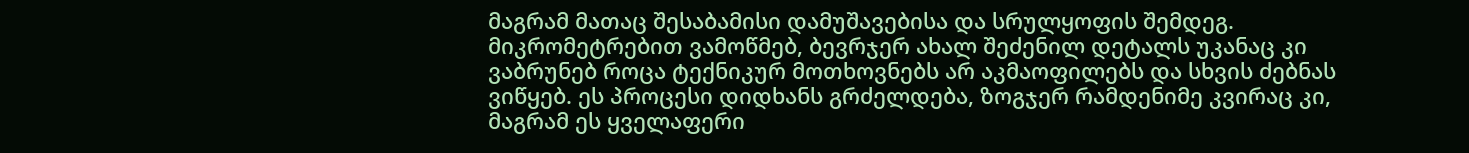მაგრამ მათაც შესაბამისი დამუშავებისა და სრულყოფის შემდეგ. მიკრომეტრებით ვამოწმებ, ბევრჯერ ახალ შეძენილ დეტალს უკანაც კი ვაბრუნებ როცა ტექნიკურ მოთხოვნებს არ აკმაოფილებს და სხვის ძებნას ვიწყებ. ეს პროცესი დიდხანს გრძელდება, ზოგჯერ რამდენიმე კვირაც კი, მაგრამ ეს ყველაფერი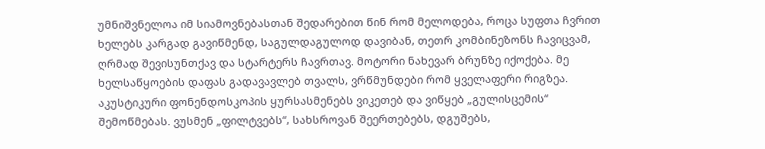უმნიშვნელოა იმ სიამოვნებასთან შედარებით წინ რომ მელოდება, როცა სუფთა ჩვრით ხელებს კარგად გავიწმენდ, საგულდაგულოდ დავიბან, თეთრ კომბინეზონს ჩავიცვამ, ღრმად შევისუნთქავ და სტარტერს ჩავრთავ. მოტორი ნახევარ ბრუნზე იქოქება. მე ხელსაწყოების დაფას გადავავლებ თვალს, ვრწმუნდები რომ ყველაფერი რიგზეა. აკუსტიკური ფონენდოსკოპის ყურსასმენებს ვიკეთებ და ვიწყებ „გულისცემის“ შემოწმებას. ვუსმენ „ფილტვებს“, სახსროვან შეერთებებს, დგუშებს,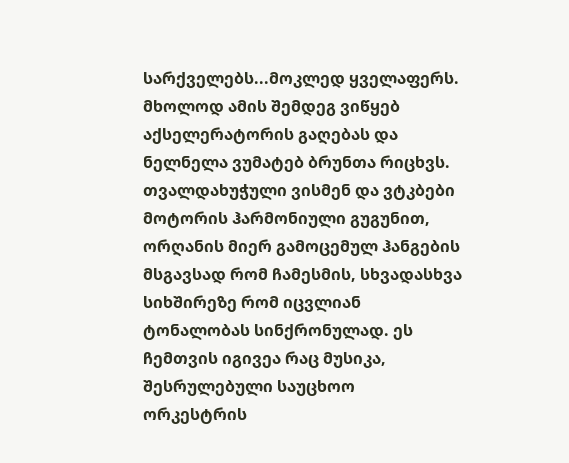სარქველებს...მოკლედ ყველაფერს. მხოლოდ ამის შემდეგ ვიწყებ აქსელერატორის გაღებას და ნელნელა ვუმატებ ბრუნთა რიცხვს. თვალდახუჭული ვისმენ და ვტკბები მოტორის ჰარმონიული გუგუნით, ორღანის მიერ გამოცემულ ჰანგების მსგავსად რომ ჩამესმის, სხვადასხვა სიხშირეზე რომ იცვლიან ტონალობას სინქრონულად. ეს ჩემთვის იგივეა რაც მუსიკა, შესრულებული საუცხოო ორკესტრის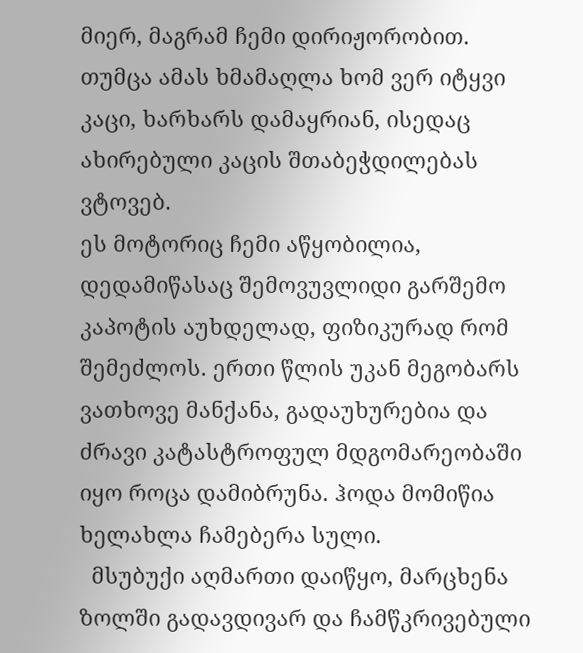მიერ, მაგრამ ჩემი დირიჟორობით. თუმცა ამას ხმამაღლა ხომ ვერ იტყვი კაცი, ხარხარს დამაყრიან, ისედაც ახირებული კაცის შთაბეჭდილებას ვტოვებ.
ეს მოტორიც ჩემი აწყობილია, დედამიწასაც შემოვუვლიდი გარშემო კაპოტის აუხდელად, ფიზიკურად რომ შემეძლოს. ერთი წლის უკან მეგობარს ვათხოვე მანქანა, გადაუხურებია და ძრავი კატასტროფულ მდგომარეობაში იყო როცა დამიბრუნა. ჰოდა მომიწია ხელახლა ჩამებერა სული.
  მსუბუქი აღმართი დაიწყო, მარცხენა ზოლში გადავდივარ და ჩამწკრივებული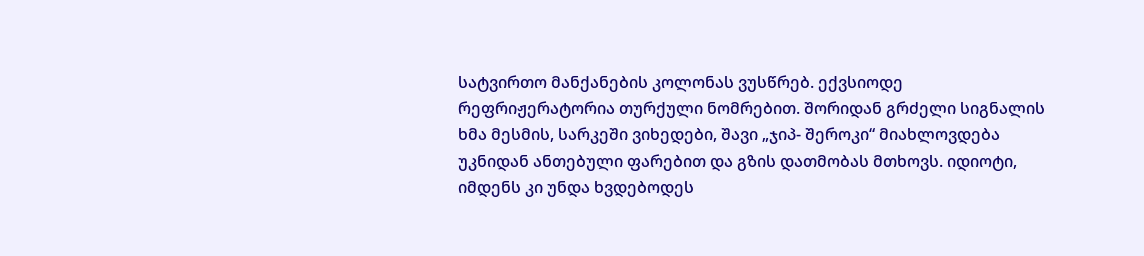სატვირთო მანქანების კოლონას ვუსწრებ. ექვსიოდე რეფრიჟერატორია თურქული ნომრებით. შორიდან გრძელი სიგნალის ხმა მესმის, სარკეში ვიხედები, შავი „ჯიპ- შეროკი“ მიახლოვდება უკნიდან ანთებული ფარებით და გზის დათმობას მთხოვს. იდიოტი, იმდენს კი უნდა ხვდებოდეს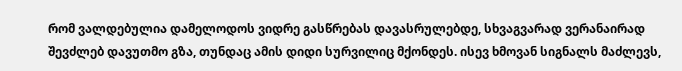რომ ვალდებულია დამელოდოს ვიდრე გასწრებას დავასრულებდე, სხვაგვარად ვერანაირად შევძლებ დავუთმო გზა, თუნდაც ამის დიდი სურვილიც მქონდეს. ისევ ხმოვან სიგნალს მაძლევს,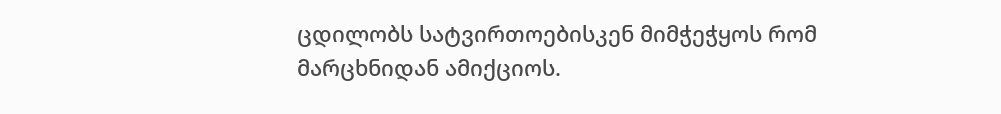ცდილობს სატვირთოებისკენ მიმჭეჭყოს რომ მარცხნიდან ამიქციოს.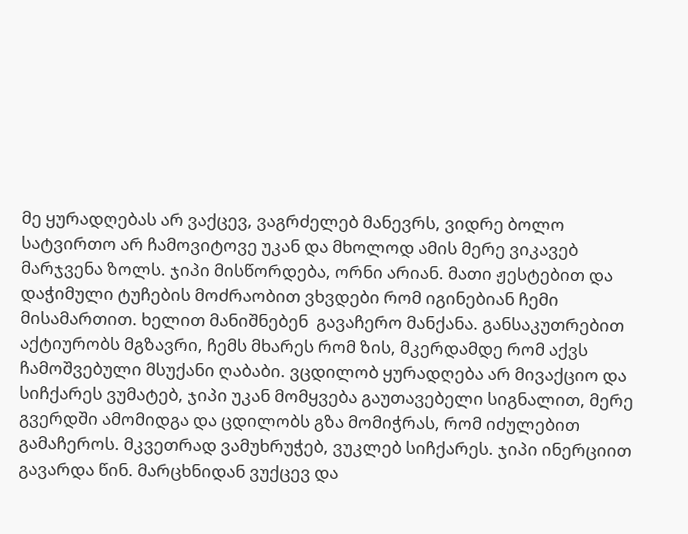მე ყურადღებას არ ვაქცევ, ვაგრძელებ მანევრს, ვიდრე ბოლო სატვირთო არ ჩამოვიტოვე უკან და მხოლოდ ამის მერე ვიკავებ მარჯვენა ზოლს. ჯიპი მისწორდება, ორნი არიან. მათი ჟესტებით და დაჭიმული ტუჩების მოძრაობით ვხვდები რომ იგინებიან ჩემი მისამართით. ხელით მანიშნებენ  გავაჩერო მანქანა. განსაკუთრებით აქტიურობს მგზავრი, ჩემს მხარეს რომ ზის, მკერდამდე რომ აქვს ჩამოშვებული მსუქანი ღაბაბი. ვცდილობ ყურადღება არ მივაქციო და სიჩქარეს ვუმატებ, ჯიპი უკან მომყვება გაუთავებელი სიგნალით, მერე გვერდში ამომიდგა და ცდილობს გზა მომიჭრას, რომ იძულებით გამაჩეროს. მკვეთრად ვამუხრუჭებ, ვუკლებ სიჩქარეს. ჯიპი ინერციით გავარდა წინ. მარცხნიდან ვუქცევ და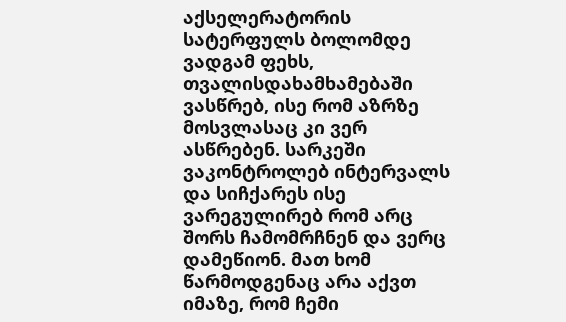აქსელერატორის სატერფულს ბოლომდე ვადგამ ფეხს, თვალისდახამხამებაში ვასწრებ, ისე რომ აზრზე მოსვლასაც კი ვერ ასწრებენ. სარკეში ვაკონტროლებ ინტერვალს და სიჩქარეს ისე ვარეგულირებ რომ არც შორს ჩამომრჩნენ და ვერც დამეწიონ. მათ ხომ წარმოდგენაც არა აქვთ იმაზე, რომ ჩემი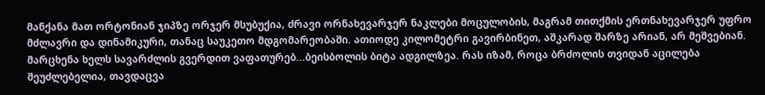მანქანა მათ ორტონიან ჯიპზე ორჯერ მსუბუქია, ძრავი ორნახევარჯერ ნაკლები მოცულობის, მაგრამ თითქმის ერთნახევარჯერ უფრო მძლავრი და დინამიკური, თანაც საუკეთო მდგომარეობაში. ათიოდე კილომეტრი გავირბინეთ, აშკარად შარზე არიან, არ მეშვებიან. მარცხენა ხელს სავარძლის გვერდით ვაფათურებ...ბეისბოლის ბიტა ადგილზეა. რას იზამ, როცა ბრძოლის თვიდან აცილება შეუძლებელია, თავდაცვა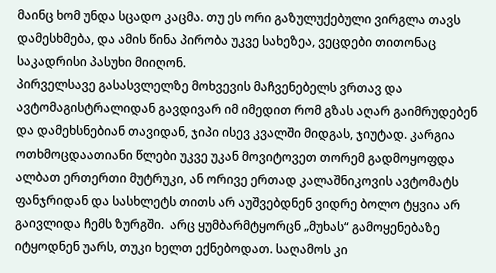მაინც ხომ უნდა სცადო კაცმა. თუ ეს ორი გაზულუქებული ვირგლა თავს დამესხმება, და ამის წინა პირობა უკვე სახეზეა, ვეცდები თითონაც საკადრისი პასუხი მიიღონ.
პირველსავე გასასვლელზე მოხვევის მაჩვენებელს ვრთავ და ავტომაგისტრალიდან გავდივარ იმ იმედით რომ გზას აღარ გაიმრუდებენ და დამეხსნებიან თავიდან, ჯიპი ისევ კვალში მიდგას, ჯიუტად. კარგია ოთხმოცდაათიანი წლები უკვე უკან მოვიტოვეთ თორემ გადმოყოფდა ალბათ ერთერთი მუტრუკი, ან ორივე ერთად კალაშნიკოვის ავტომატს ფანჯრიდან და სასხლეტს თითს არ აუშვებდნენ ვიდრე ბოლო ტყვია არ გაივლიდა ჩემს ზურგში.  არც ყუმბარმტყორცნ „მუხას“ გამოყენებაზე იტყოდნენ უარს, თუკი ხელთ ექნებოდათ. საღამოს კი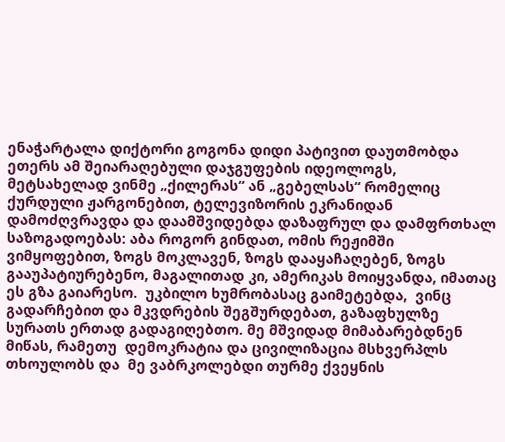ენაჭარტალა დიქტორი გოგონა დიდი პატივით დაუთმობდა ეთერს ამ შეიარაღებული დაჯგუფების იდეოლოგს, მეტსახელად ვინმე „ქილერას“ ან „გებელსას“ რომელიც ქურდული ჟარგონებით, ტელევიზორის ეკრანიდან დამოძღვრავდა და დაამშვიდებდა დაზაფრულ და დამფრთხალ საზოგადოებას: აბა როგორ გინდათ, ომის რეჟიმში ვიმყოფებით, ზოგს მოკლავენ, ზოგს დააყაჩაღებენ, ზოგს გააუპატიურებენო, მაგალითად კი, ამერიკას მოიყვანდა, იმათაც ეს გზა გაიარესო.  უკბილო ხუმრობასაც გაიმეტებდა,  ვინც გადარჩებით და მკვდრების შეგშურდებათ, გაზაფხულზე სურათს ერთად გადაგიღებთო. მე მშვიდად მიმაბარებდნენ მიწას, რამეთუ  დემოკრატია და ცივილიზაცია მსხვერპლს თხოულობს და  მე ვაბრკოლებდი თურმე ქვეყნის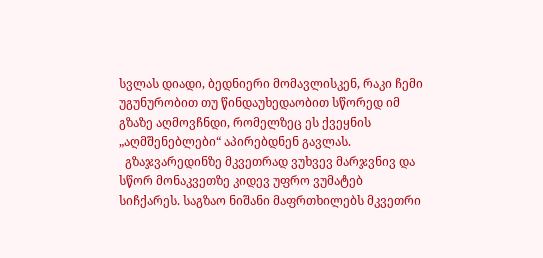სვლას დიადი, ბედნიერი მომავლისკენ, რაკი ჩემი უგუნურობით თუ წინდაუხედაობით სწორედ იმ გზაზე აღმოვჩნდი, რომელზეც ეს ქვეყნის „აღმშენებლები“ აპირებდნენ გავლას.
  გზაჯვარედინზე მკვეთრად ვუხვევ მარჯვნივ და სწორ მონაკვეთზე კიდევ უფრო ვუმატებ სიჩქარეს. საგზაო ნიშანი მაფრთხილებს მკვეთრი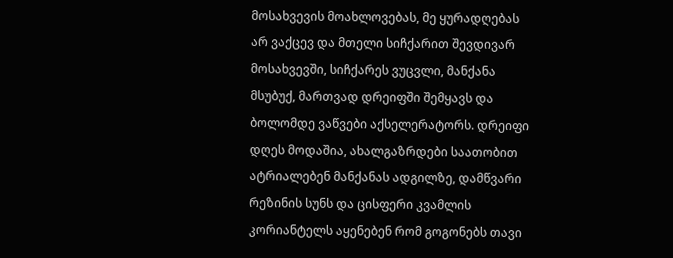მოსახვევის მოახლოვებას, მე ყურადღებას არ ვაქცევ და მთელი სიჩქარით შევდივარ მოსახვევში, სიჩქარეს ვუცვლი, მანქანა მსუბუქ, მართვად დრეიფში შემყავს და ბოლომდე ვაწვები აქსელერატორს. დრეიფი დღეს მოდაშია, ახალგაზრდები საათობით ატრიალებენ მანქანას ადგილზე, დამწვარი რეზინის სუნს და ცისფერი კვამლის კორიანტელს აყენებენ რომ გოგონებს თავი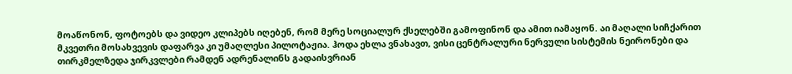მოაწონონ, ფოტოებს და ვიდეო კლიპებს იღებენ, რომ მერე სოციალურ ქსელებში გამოფინონ და ამით იამაყონ. აი მაღალი სიჩქარით მკვეთრი მოსახვევის დაფარვა კი უმაღლესი პილოტაჟია. ჰოდა ეხლა ვნახავთ, ვისი ცენტრალური ნერვული სისტემის ნეირონები და თირკმელზედა ჯირკვლები რამდენ ადრენალინს გადაისვრიან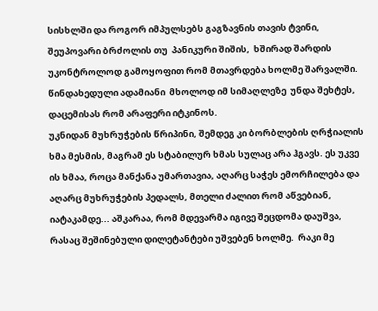სისხლში და როგორ იმპულსებს გაგზავნის თავის ტვინი, შეუპოვარი ბრძოლის თუ  პანიკური შიშის,  ხშირად შარდის უკონტროლოდ გამოყოფით რომ მთავრდება ხოლმე შარვალში. წინდახედული ადამიანი  მხოლოდ იმ სიმაღლეზე  უნდა შეხტეს, დაცემისას რომ არაფერი იტკინოს.
უკნიდან მუხრუჭების წრიპინი, შემდეგ კი ბორბლების ღრჭიალის ხმა მესმის, მაგრამ ეს სტაბილურ ხმას სულაც არა ჰგავს. ეს უკვე ის ხმაა, როცა მანქანა უმართავია, აღარც საჭეს ემორჩილება და  აღარც მუხრუჭების პედალს, მთელი ძალით რომ აწვებიან, იატაკამდე... აშკარაა, რომ მდევარმა იგივე შეცდომა დაუშვა, რასაც შეშინებული დილეტანტები უშვებენ ხოლმე.  რაკი მე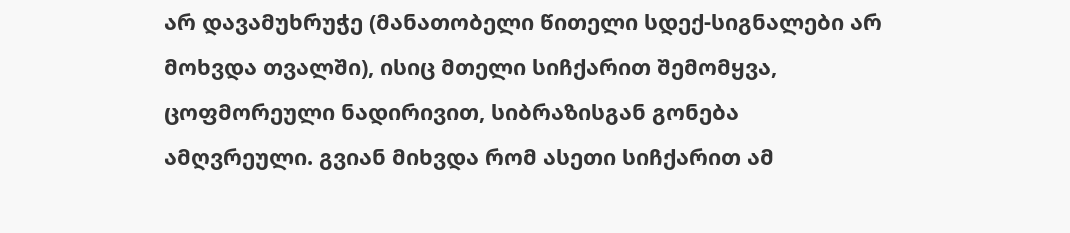არ დავამუხრუჭე (მანათობელი წითელი სდექ-სიგნალები არ მოხვდა თვალში), ისიც მთელი სიჩქარით შემომყვა, ცოფმორეული ნადირივით, სიბრაზისგან გონება ამღვრეული. გვიან მიხვდა რომ ასეთი სიჩქარით ამ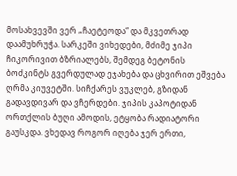მოსახვევში ვერ „ჩაეტეოდა“ და მკვეთრად დაამუხრუჭა. სარკეში ვიხედები, მძიმე ჯიპი ჩიკორივით ბზრიალებს, შემდეგ ბეტონის ბოძკინტს გვერდულად ეჯახება და ცხვირით ეშვება ღრმა კიუვეტში. სიჩქარეს ვუკლებ, გზიდან გადავდივარ და ვჩერდები. ჯიპის კაპოტიდან ორთქლის ბუღი ამოდის, ეტყობა რადიატორი გაუსკდა. ვხედავ როგორ იღება ჯერ ერთი,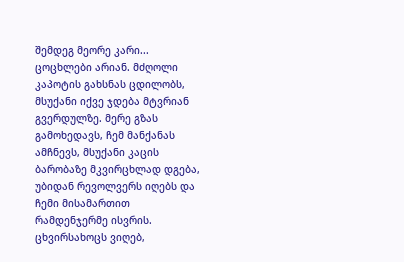შემდეგ მეორე კარი... ცოცხლები არიან. მძღოლი კაპოტის გახსნას ცდილობს, მსუქანი იქვე ჯდება მტვრიან გვერდულზე. მერე გზას გამოხედავს, ჩემ მანქანას ამჩნევს, მსუქანი კაცის ბარობაზე მკვირცხლად დგება, უბიდან რევოლვერს იღებს და ჩემი მისამართით რამდენჯერმე ისვრის. ცხვირსახოცს ვიღებ,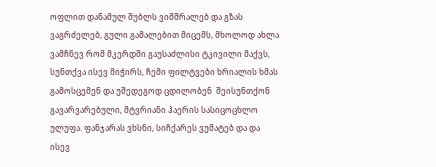ოფლით დანამულ შუბლს ვიმშრალებ და გზას ვაგრძელებ, გული გამალებით მიცემს, მხოლოდ ახლა ვამჩნევ რომ მკერდში გაუსაძლისი ტკივილი მაქვს, სუნთქვა ისევ მიჭირს, ჩემი ფილტვები ხრიალის ხმას გამოსცემენ და უშედეგოდ ცდილობენ  შეისუნთქონ გავარვარებული, მტვრიანი ჰაერის სასიცოცხლო ულუფა. ფანჯარას ვხსნი, სიჩქარეს ვუმატებ და და ისევ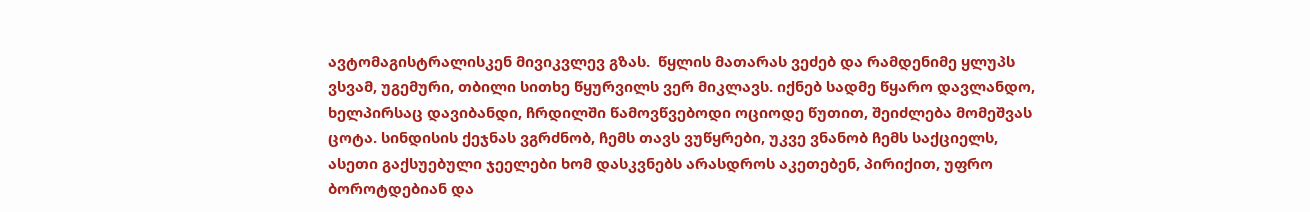ავტომაგისტრალისკენ მივიკვლევ გზას.  წყლის მათარას ვეძებ და რამდენიმე ყლუპს ვსვამ, უგემური, თბილი სითხე წყურვილს ვერ მიკლავს. იქნებ სადმე წყარო დავლანდო, ხელპირსაც დავიბანდი, ჩრდილში წამოვწვებოდი ოციოდე წუთით, შეიძლება მომეშვას ცოტა. სინდისის ქეჯნას ვგრძნობ, ჩემს თავს ვუწყრები, უკვე ვნანობ ჩემს საქციელს, ასეთი გაქსუებული ჯეელები ხომ დასკვნებს არასდროს აკეთებენ, პირიქით, უფრო ბოროტდებიან და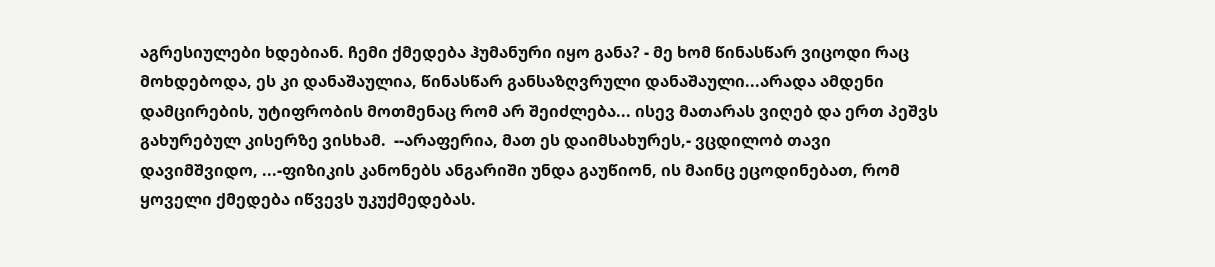აგრესიულები ხდებიან. ჩემი ქმედება ჰუმანური იყო განა? - მე ხომ წინასწარ ვიცოდი რაც მოხდებოდა, ეს კი დანაშაულია, წინასწარ განსაზღვრული დანაშაული...არადა ამდენი დამცირების, უტიფრობის მოთმენაც რომ არ შეიძლება... ისევ მათარას ვიღებ და ერთ პეშვს გახურებულ კისერზე ვისხამ.  --არაფერია, მათ ეს დაიმსახურეს,- ვცდილობ თავი დავიმშვიდო, ...-ფიზიკის კანონებს ანგარიში უნდა გაუწიონ, ის მაინც ეცოდინებათ, რომ  ყოველი ქმედება იწვევს უკუქმედებას.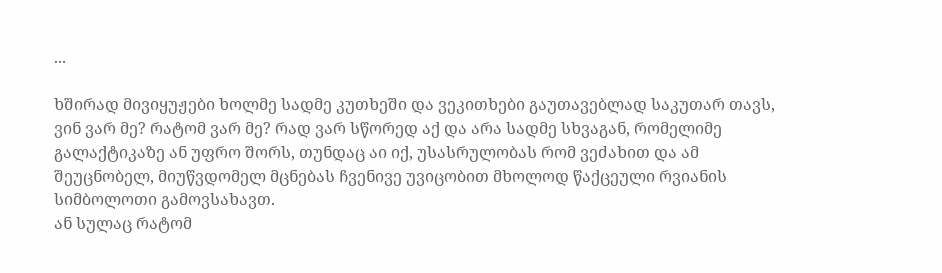...

ხშირად მივიყუჟები ხოლმე სადმე კუთხეში და ვეკითხები გაუთავებლად საკუთარ თავს, ვინ ვარ მე? რატომ ვარ მე? რად ვარ სწორედ აქ და არა სადმე სხვაგან, რომელიმე გალაქტიკაზე ან უფრო შორს, თუნდაც აი იქ, უსასრულობას რომ ვეძახით და ამ შეუცნობელ, მიუწვდომელ მცნებას ჩვენივე უვიცობით მხოლოდ წაქცეული რვიანის სიმბოლოთი გამოვსახავთ.
ან სულაც რატომ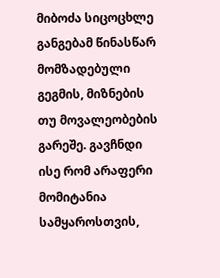მიბოძა სიცოცხლე განგებამ წინასწარ მომზადებული გეგმის, მიზნების თუ მოვალეობების გარეშე. გავჩნდი ისე რომ არაფერი მომიტანია სამყაროსთვის,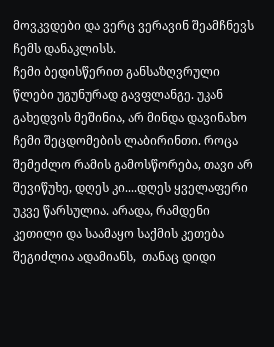მოვკვდები და ვერც ვერავინ შეამჩნევს ჩემს დანაკლისს.
ჩემი ბედისწერით განსაზღვრული წლები უგუნურად გავფლანგე. უკან გახედვის მეშინია, არ მინდა დავინახო ჩემი შეცდომების ლაბირინთი. როცა შემეძლო რამის გამოსწორება, თავი არ შევიწუხე, დღეს კი....დღეს ყველაფერი უკვე წარსულია. არადა, რამდენი კეთილი და საამაყო საქმის კეთება შეგიძლია ადამიანს,  თანაც დიდი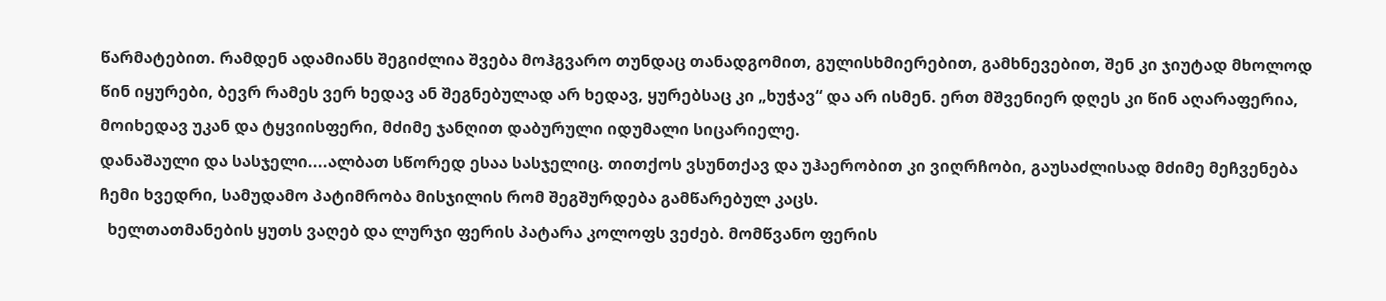წარმატებით. რამდენ ადამიანს შეგიძლია შვება მოჰგვარო თუნდაც თანადგომით, გულისხმიერებით, გამხნევებით, შენ კი ჯიუტად მხოლოდ წინ იყურები, ბევრ რამეს ვერ ხედავ ან შეგნებულად არ ხედავ, ყურებსაც კი „ხუჭავ“ და არ ისმენ. ერთ მშვენიერ დღეს კი წინ აღარაფერია, მოიხედავ უკან და ტყვიისფერი, მძიმე ჯანღით დაბურული იდუმალი სიცარიელე.
დანაშაული და სასჯელი....ალბათ სწორედ ესაა სასჯელიც. თითქოს ვსუნთქავ და უჰაერობით კი ვიღრჩობი, გაუსაძლისად მძიმე მეჩვენება ჩემი ხვედრი, სამუდამო პატიმრობა მისჯილის რომ შეგშურდება გამწარებულ კაცს.
  ხელთათმანების ყუთს ვაღებ და ლურჯი ფერის პატარა კოლოფს ვეძებ. მომწვანო ფერის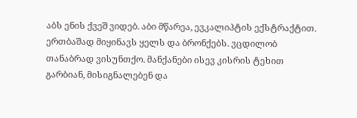აბს ენის ქვეშ ვიდებ. აბი მწარეა, ევკალიპტის ექსტრაქტით. ერთბაშად მიყინავს ყელს და ბრონქებს. ვცდილობ თანაბრად ვისუნთქო. მანქანები ისევ კისრის ტეხით გარბიან, მისიგნალებენ და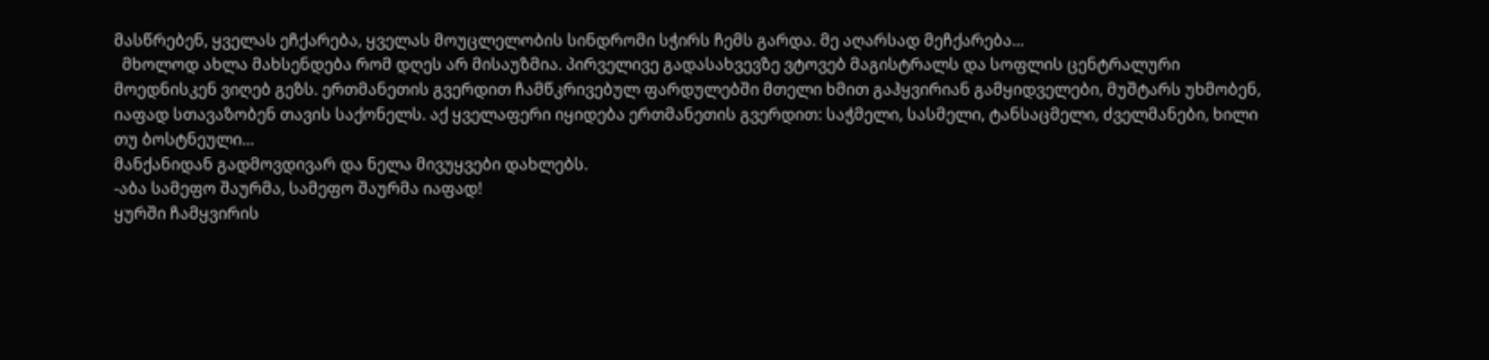მასწრებენ, ყველას ეჩქარება, ყველას მოუცლელობის სინდრომი სჭირს ჩემს გარდა. მე აღარსად მეჩქარება...
  მხოლოდ ახლა მახსენდება რომ დღეს არ მისაუზმია. პირველივე გადასახვევზე ვტოვებ მაგისტრალს და სოფლის ცენტრალური მოედნისკენ ვიღებ გეზს. ერთმანეთის გვერდით ჩამწკრივებულ ფარდულებში მთელი ხმით გაჰყვირიან გამყიდველები, მუშტარს უხმობენ, იაფად სთავაზობენ თავის საქონელს. აქ ყველაფერი იყიდება ერთმანეთის გვერდით: საჭმელი, სასმელი, ტანსაცმელი, ძველმანები, ხილი თუ ბოსტნეული...
მანქანიდან გადმოვდივარ და ნელა მივუყვები დახლებს.
-აბა სამეფო შაურმა, სამეფო შაურმა იაფად!
ყურში ჩამყვირის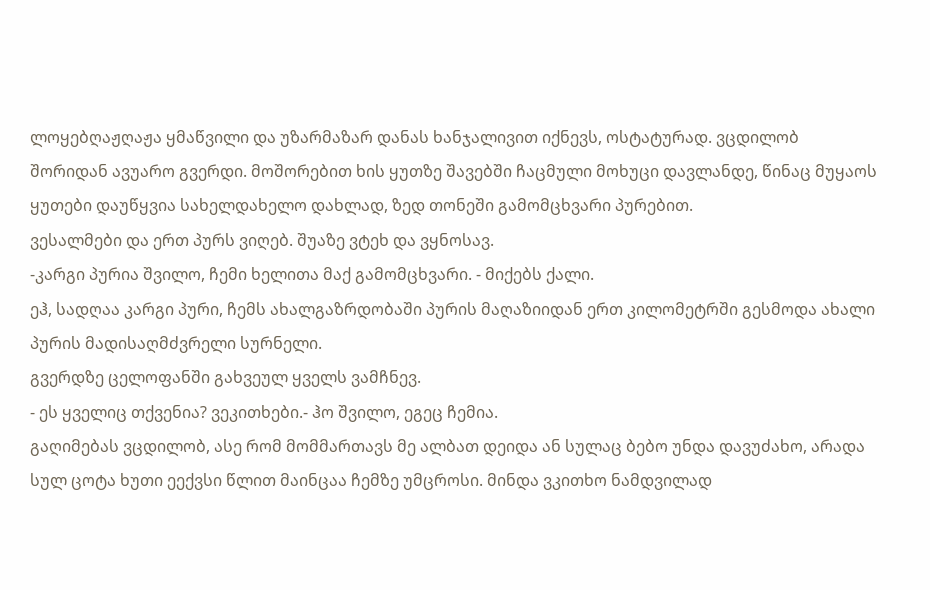ლოყებღაჟღაჟა ყმაწვილი და უზარმაზარ დანას ხანჯალივით იქნევს, ოსტატურად. ვცდილობ შორიდან ავუარო გვერდი. მოშორებით ხის ყუთზე შავებში ჩაცმული მოხუცი დავლანდე, წინაც მუყაოს ყუთები დაუწყვია სახელდახელო დახლად, ზედ თონეში გამომცხვარი პურებით.
ვესალმები და ერთ პურს ვიღებ. შუაზე ვტეხ და ვყნოსავ.
-კარგი პურია შვილო, ჩემი ხელითა მაქ გამომცხვარი. - მიქებს ქალი.
ეჰ, სადღაა კარგი პური, ჩემს ახალგაზრდობაში პურის მაღაზიიდან ერთ კილომეტრში გესმოდა ახალი პურის მადისაღმძვრელი სურნელი.
გვერდზე ცელოფანში გახვეულ ყველს ვამჩნევ.
- ეს ყველიც თქვენია? ვეკითხები.- ჰო შვილო, ეგეც ჩემია.
გაღიმებას ვცდილობ, ასე რომ მომმართავს მე ალბათ დეიდა ან სულაც ბებო უნდა დავუძახო, არადა სულ ცოტა ხუთი ეექვსი წლით მაინცაა ჩემზე უმცროსი. მინდა ვკითხო ნამდვილად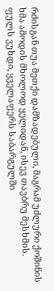რძისგან თუა მეთქი დამზადებული, მაგრამ უძლური ქოშინის ხმა ამოდის მხოლოდ ყელიდან, ისევ თავბრუ მესხმის.
ფულს ვუხდი, ყველაფერს საბარგულში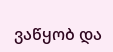ვაწყობ და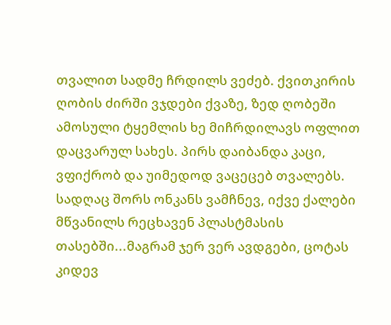თვალით სადმე ჩრდილს ვეძებ. ქვითკირის ღობის ძირში ვჯდები ქვაზე, ზედ ღობეში ამოსული ტყემლის ხე მიჩრდილავს ოფლით დაცვარულ სახეს. პირს დაიბანდა კაცი, ვფიქრობ და უიმედოდ ვაცეცებ თვალებს. სადღაც შორს ონკანს ვამჩნევ, იქვე ქალები მწვანილს რეცხავენ პლასტმასის თასებში...მაგრამ ჯერ ვერ ავდგები, ცოტას კიდევ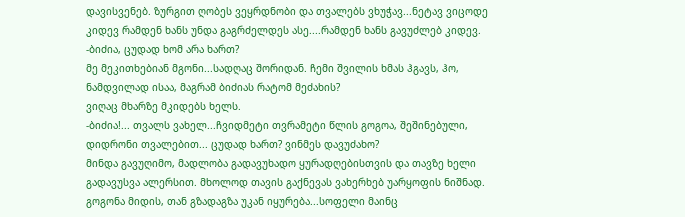დავისვენებ. ზურგით ღობეს ვეყრდნობი და თვალებს ვხუჭავ...ნეტავ ვიცოდე კიდევ რამდენ ხანს უნდა გაგრძელდეს ასე....რამდენ ხანს გავუძლებ კიდევ.
-ბიძია, ცუდად ხომ არა ხართ?
მე მეკითხებიან მგონი...სადღაც შორიდან. ჩემი შვილის ხმას ჰგავს, ჰო, ნამდვილად ისაა, მაგრამ ბიძიას რატომ მეძახის?
ვიღაც მხარზე მკიდებს ხელს.
-ბიძია!... თვალს ვახელ...ჩვიდმეტი თვრამეტი წლის გოგოა, შეშინებული, დიდრონი თვალებით... ცუდად ხართ? ვინმეს დავუძახო?
მინდა გავუღიმო, მადლობა გადავუხადო ყურადღებისთვის და თავზე ხელი გადავუსვა ალერსით. მხოლოდ თავის გაქნევას ვახერხებ უარყოფის ნიშნად. გოგონა მიდის, თან გზადაგზა უკან იყურება...სოფელი მაინც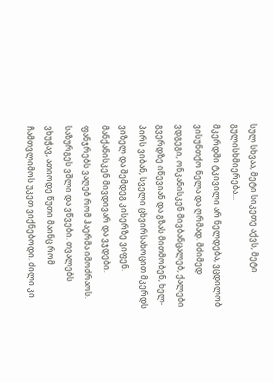სულ სხვაა, მეტი სიკეთე აქვს, მეტი გულისხმიერება...
მკერდში ტკივილი არ ნელდება, ვცდილობ ვისუნთქო ნელა და ღრმად. მძიმედ ვდგეგი, ონკანისკენ მივბანცალებ, ქალები გვერდზე იწევიან და გზას მითმობენ, ხელ-პირს ვიბან, სველი ცხვირსახოცით მკერდს ვიზელ და შემდეგ კისერზე ვიფენ. მანქანისკენ მივდივარ და ვჯდები. ფანჯრებს ვაღებ რომ ჰაერმა იმოძრაოს. საზურგეს ვშლი და ვწვები. თვალებს ვხუჭავ, ათიოდე წუთი მაინც რომ ჩამთვლიმოს უკეთ ვიქნებოდი. ძილი კი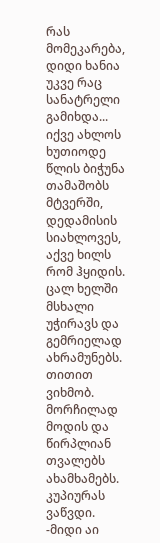რას მომეკარება, დიდი ხანია უკვე რაც სანატრელი გამიხდა...
იქვე ახლოს ხუთიოდე წლის ბიჭუნა თამაშობს მტვერში, დედამისის სიახლოვეს, აქვე ხილს რომ ჰყიდის. ცალ ხელში მსხალი უჭირავს და გემრიელად ახრამუნებს. თითით ვიხმობ. მორჩილად მოდის და წირპლიან თვალებს ახამხამებს.
კუპიურას ვაწვდი.
-მიდი აი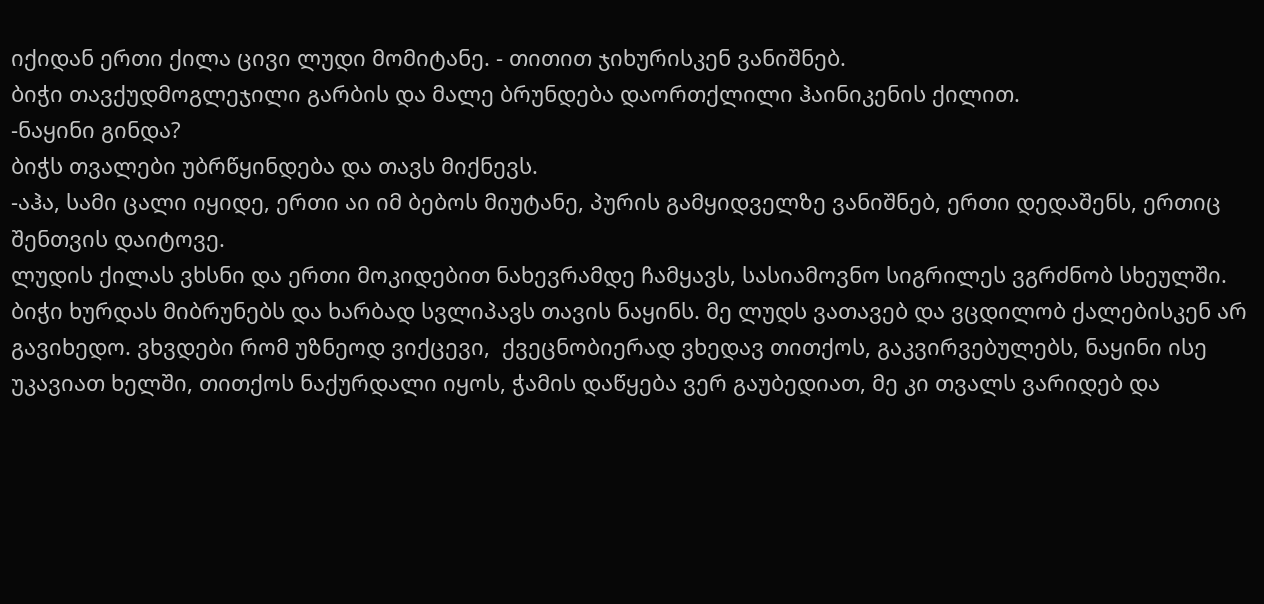იქიდან ერთი ქილა ცივი ლუდი მომიტანე. - თითით ჯიხურისკენ ვანიშნებ.
ბიჭი თავქუდმოგლეჯილი გარბის და მალე ბრუნდება დაორთქლილი ჰაინიკენის ქილით.
-ნაყინი გინდა?
ბიჭს თვალები უბრწყინდება და თავს მიქნევს.
-აჰა, სამი ცალი იყიდე, ერთი აი იმ ბებოს მიუტანე, პურის გამყიდველზე ვანიშნებ, ერთი დედაშენს, ერთიც შენთვის დაიტოვე.
ლუდის ქილას ვხსნი და ერთი მოკიდებით ნახევრამდე ჩამყავს, სასიამოვნო სიგრილეს ვგრძნობ სხეულში.
ბიჭი ხურდას მიბრუნებს და ხარბად სვლიპავს თავის ნაყინს. მე ლუდს ვათავებ და ვცდილობ ქალებისკენ არ გავიხედო. ვხვდები რომ უზნეოდ ვიქცევი,  ქვეცნობიერად ვხედავ თითქოს, გაკვირვებულებს, ნაყინი ისე უკავიათ ხელში, თითქოს ნაქურდალი იყოს, ჭამის დაწყება ვერ გაუბედიათ, მე კი თვალს ვარიდებ და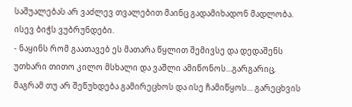საშუალებას არ ვაძლევ თვალებით მაინც გადამიხადონ მადლობა.
ისევ ბიჭს ვუბრუნდები.
- ნაყინს რომ გაათავებ ეს მათარა წყლით შემივსე და დედაშენს უთხარი თითო კილო მსხალი და ვაშლი ამიწონოს...გარგარიც, მაგრამ თუ არ შეწუხდება გამირეცხოს და ისე ჩამიწყოს... გარეცხვის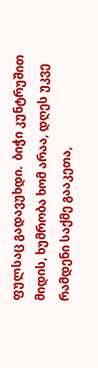ფულსაც გადავუხდი.  ბიჭი კუნტრუშით მიდის, ხუმრობა ხომ არაა, დღეს უკვე რამდენი საქმე გააკეთა,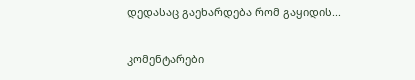დედასაც გაეხარდება რომ გაყიდის...

კომენტარები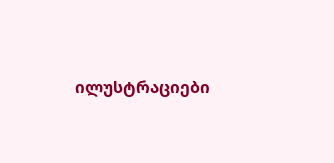ილუსტრაციები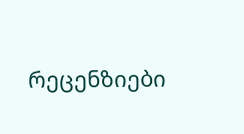რეცენზიები